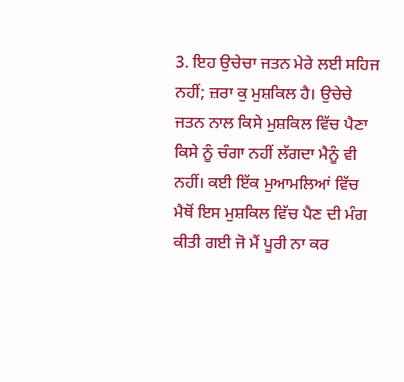3. ਇਹ ਉਚੇਚਾ ਜਤਨ ਮੇਰੇ ਲਈ ਸਹਿਜ ਨਹੀਂ; ਜ਼ਰਾ ਕੁ ਮੁਸ਼ਕਿਲ ਹੈ। ਉਚੇਚੇ ਜਤਨ ਨਾਲ ਕਿਸੇ ਮੁਸ਼ਕਿਲ ਵਿੱਚ ਪੈਣਾ ਕਿਸੇ ਨੂੰ ਚੰਗਾ ਨਹੀਂ ਲੱਗਦਾ ਮੈਨੂੰ ਵੀ ਨਹੀਂ। ਕਈ ਇੱਕ ਮੁਆਮਲਿਆਂ ਵਿੱਚ ਮੈਥੋਂ ਇਸ ਮੁਸ਼ਕਿਲ ਵਿੱਚ ਪੈਣ ਦੀ ਮੰਗ ਕੀਤੀ ਗਈ ਜੋ ਮੈਂ ਪੂਰੀ ਨਾ ਕਰ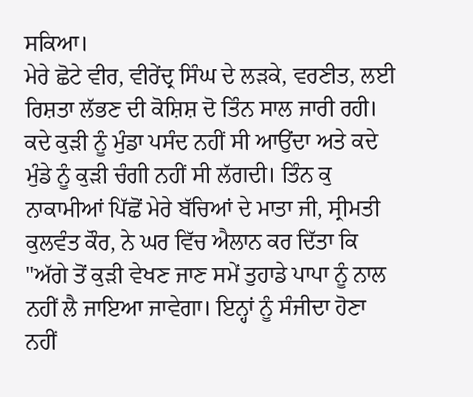ਸਕਿਆ।
ਮੇਰੇ ਛੋਟੇ ਵੀਰ, ਵੀਰੇਂਦ੍ਰ ਸਿੰਘ ਦੇ ਲੜਕੇ, ਵਰਣੀਤ, ਲਈ ਰਿਸ਼ਤਾ ਲੱਭਣ ਦੀ ਕੋਸ਼ਿਸ਼ ਦੋ ਤਿੰਨ ਸਾਲ ਜਾਰੀ ਰਹੀ। ਕਦੇ ਕੁੜੀ ਨੂੰ ਮੁੰਡਾ ਪਸੰਦ ਨਹੀਂ ਸੀ ਆਉਂਦਾ ਅਤੇ ਕਦੇ ਮੁੰਡੇ ਨੂੰ ਕੁੜੀ ਚੰਗੀ ਨਹੀਂ ਸੀ ਲੱਗਦੀ। ਤਿੰਨ ਕੁ ਨਾਕਾਮੀਆਂ ਪਿੱਛੋਂ ਮੇਰੇ ਬੱਚਿਆਂ ਦੇ ਮਾਤਾ ਜੀ, ਸ੍ਰੀਮਤੀ ਕੁਲਵੰਤ ਕੌਰ, ਨੇ ਘਰ ਵਿੱਚ ਐਲਾਨ ਕਰ ਦਿੱਤਾ ਕਿ "ਅੱਗੇ ਤੋਂ ਕੁੜੀ ਵੇਖਣ ਜਾਣ ਸਮੇਂ ਤੁਹਾਡੇ ਪਾਪਾ ਨੂੰ ਨਾਲ ਨਹੀਂ ਲੈ ਜਾਇਆ ਜਾਵੇਗਾ। ਇਨ੍ਹਾਂ ਨੂੰ ਸੰਜੀਦਾ ਹੋਣਾ ਨਹੀਂ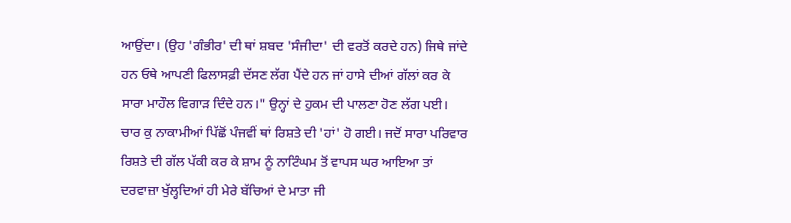ਆਉਂਦਾ। (ਉਹ 'ਗੰਭੀਰ' ਦੀ ਥਾਂ ਸ਼ਬਦ 'ਸੰਜੀਦਾ' ਦੀ ਵਰਤੋਂ ਕਰਦੇ ਹਨ) ਜਿਥੇ ਜਾਂਦੇ ਹਨ ਓਥੇ ਆਪਣੀ ਫਿਲਾਸਫ਼ੀ ਦੱਸਣ ਲੱਗ ਪੈਂਦੇ ਹਨ ਜਾਂ ਹਾਸੇ ਦੀਆਂ ਗੱਲਾਂ ਕਰ ਕੇ ਸਾਰਾ ਮਾਹੌਲ ਵਿਗਾੜ ਦਿੰਦੇ ਹਨ।" ਉਨ੍ਹਾਂ ਦੇ ਹੁਕਮ ਦੀ ਪਾਲਣਾ ਹੋਣ ਲੱਗ ਪਈ।
ਚਾਰ ਕੁ ਨਾਕਾਮੀਆਂ ਪਿੱਛੋਂ ਪੰਜਵੀਂ ਥਾਂ ਰਿਸ਼ਤੇ ਦੀ 'ਹਾਂ' ਹੋ ਗਈ। ਜਦੋਂ ਸਾਰਾ ਪਰਿਵਾਰ ਰਿਸ਼ਤੇ ਦੀ ਗੱਲ ਪੱਕੀ ਕਰ ਕੇ ਸ਼ਾਮ ਨੂੰ ਨਾਟਿੰਘਮ ਤੋਂ ਵਾਪਸ ਘਰ ਆਇਆ ਤਾਂ ਦਰਵਾਜ਼ਾ ਖੁੱਲ੍ਹਦਿਆਂ ਹੀ ਮੇਰੇ ਬੱਚਿਆਂ ਦੇ ਮਾਤਾ ਜੀ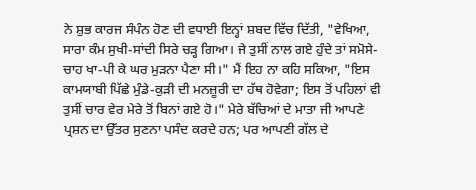ਨੇ ਸ਼ੁਭ ਕਾਰਜ ਸੰਪੰਨ ਹੋਣ ਦੀ ਵਧਾਈ ਇਨ੍ਹਾਂ ਸ਼ਬਦ ਵਿੱਚ ਦਿੱਤੀ, "ਵੇਖਿਆ, ਸਾਰਾ ਕੰਮ ਸੁਖੀ-ਸਾਂਦੀ ਸਿਰੇ ਚੜ੍ਹ ਗਿਆ। ਜੇ ਤੁਸੀਂ ਨਾਲ ਗਏ ਹੁੰਦੇ ਤਾਂ ਸਮੋਸੇ-ਚਾਹ ਖਾ-ਪੀ ਕੇ ਘਰ ਮੁੜਨਾ ਪੈਣਾ ਸੀ।" ਮੈਂ ਇਹ ਨਾ ਕਹਿ ਸਕਿਆ, "ਇਸ ਕਾਮਯਾਬੀ ਪਿੱਛੇ ਮੁੰਡੇ-ਕੁੜੀ ਦੀ ਮਨਜ਼ੂਰੀ ਦਾ ਹੱਥ ਹੋਵੇਗਾ; ਇਸ ਤੋਂ ਪਹਿਲਾਂ ਵੀ ਤੁਸੀਂ ਚਾਰ ਵੇਰ ਮੇਰੇ ਤੋਂ ਬਿਨਾਂ ਗਏ ਹੋ।" ਮੇਰੇ ਬੱਚਿਆਂ ਦੇ ਮਾਤਾ ਜੀ ਆਪਣੇ ਪ੍ਰਸ਼ਨ ਦਾ ਉੱਤਰ ਸੁਣਨਾ ਪਸੰਦ ਕਰਦੇ ਹਨ; ਪਰ ਆਪਣੀ ਗੱਲ ਦੇ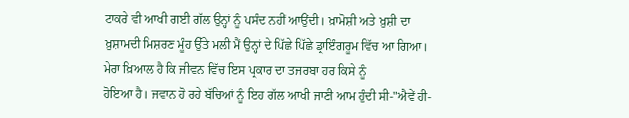ਟਾਕਰੇ ਵੀ ਆਖੀ ਗਈ ਗੱਲ ਉਨ੍ਹਾਂ ਨੂੰ ਪਸੰਦ ਨਹੀਂ ਆਉਂਦੀ। ਖ਼ਾਮੋਸ਼ੀ ਅਤੇ ਖ਼ੁਸ਼ੀ ਦਾ ਖ਼ੁਸ਼ਾਮਦੀ ਮਿਸ਼ਰਣ ਮੂੰਹ ਉੱਤੇ ਮਲੀ ਮੈਂ ਉਨ੍ਹਾਂ ਦੇ ਪਿੱਛੇ ਪਿੱਛੇ ਡ੍ਰਾਇੰਗਰੂਮ ਵਿੱਚ ਆ ਗਿਆ। ਮੇਰਾ ਖ਼ਿਆਲ ਹੈ ਕਿ ਜੀਵਨ ਵਿੱਚ ਇਸ ਪ੍ਰਕਾਰ ਦਾ ਤਜਰਬਾ ਹਰ ਕਿਸੇ ਨੂੰ
ਹੋਇਆ ਹੈ। ਜਵਾਨ ਹੋ ਰਹੇ ਬੱਚਿਆਂ ਨੂੰ ਇਹ ਗੱਲ ਆਖੀ ਜਾਣੀ ਆਮ ਹੁੰਦੀ ਸੀ-"ਐਵੇਂ ਹੀ-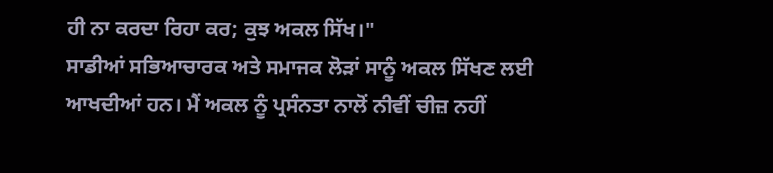ਹੀ ਨਾ ਕਰਦਾ ਰਿਹਾ ਕਰ; ਕੁਝ ਅਕਲ ਸਿੱਖ।"
ਸਾਡੀਆਂ ਸਭਿਆਚਾਰਕ ਅਤੇ ਸਮਾਜਕ ਲੋੜਾਂ ਸਾਨੂੰ ਅਕਲ ਸਿੱਖਣ ਲਈ ਆਖਦੀਆਂ ਹਨ। ਮੈਂ ਅਕਲ ਨੂੰ ਪ੍ਰਸੰਨਤਾ ਨਾਲੋਂ ਨੀਵੀਂ ਚੀਜ਼ ਨਹੀਂ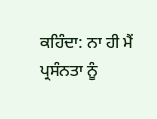ਕਹਿੰਦਾ: ਨਾ ਹੀ ਮੈਂ ਪ੍ਰਸੰਨਤਾ ਨੂੰ